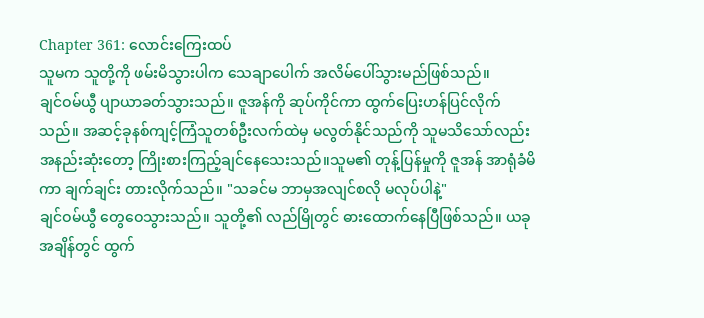Chapter 361: လောင်းကြေးထပ်
သူမက သူတို့ကို ဖမ်းမိသွားပါက သေချာပေါက် အလိမ်ပေါ်သွားမည်ဖြစ်သည်။
ချင်ဝမ်ယွီ ပျာယာခတ်သွားသည်။ ဇူအန်ကို ဆုပ်ကိုင်ကာ ထွက်ပြေးဟန်ပြင်လိုက်သည်။ အဆင့်ခုနစ်ကျင့်ကြံသူတစ်ဦးလက်ထဲမှ မလွတ်နိုင်သည်ကို သူမသိသော်လည်း အနည်းဆုံးတော့ ကြိုးစားကြည့်ချင်နေသေးသည်။သူမ၏ တုန့်ပြန်မှုကို ဇူအန် အာရုံခံမိကာ ချက်ချင်း တားလိုက်သည်။ "သခင်မ ဘာမှအလျင်စလို မလုပ်ပါနဲ့"
ချင်ဝမ်ယွီ တွေဝေသွားသည်။ သူတို့၏ လည်မြိုတွင် ဓားထောက်နေပြီဖြစ်သည်။ ယခုအချိန်တွင် ထွက်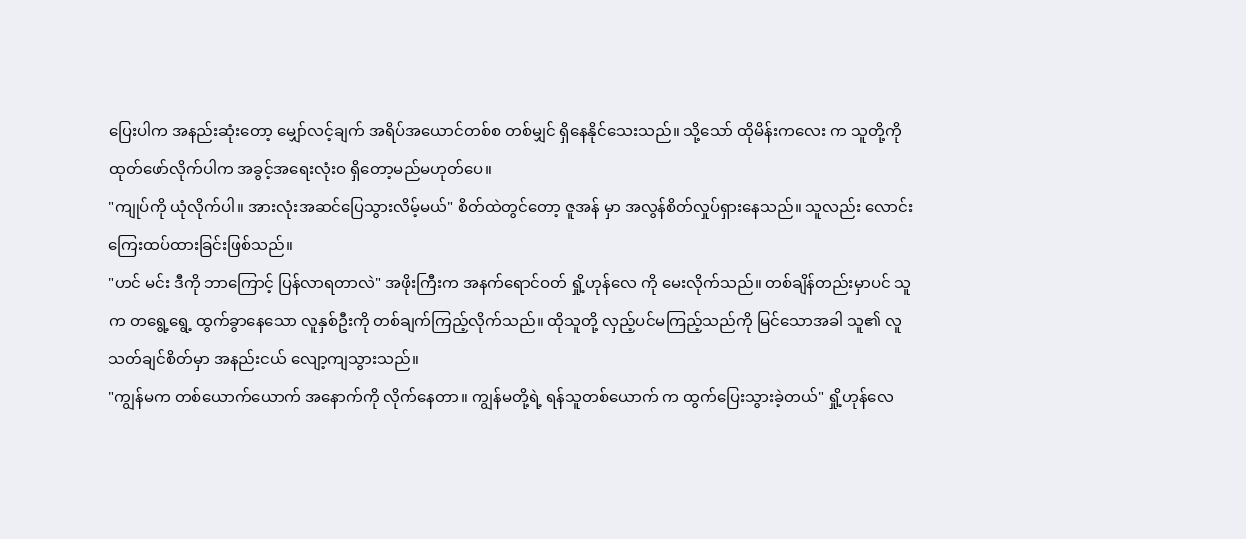ပြေးပါက အနည်းဆုံးတော့ မျှော်လင့်ချက် အရိပ်အယောင်တစ်စ တစ်မျှင် ရှိနေနိုင်သေးသည်။ သို့သော် ထိုမိန်းကလေး က သူတို့ကို ထုတ်ဖော်လိုက်ပါက အခွင့်အရေးလုံးဝ ရှိတော့မည်မဟုတ်ပေ။
"ကျုပ်ကို ယုံလိုက်ပါ။ အားလုံးအဆင်ပြေသွားလိမ့်မယ်" စိတ်ထဲတွင်တော့ ဇူအန် မှာ အလွန်စိတ်လှုပ်ရှားနေသည်။ သူလည်း လောင်းကြေးထပ်ထားခြင်းဖြစ်သည်။
"ဟင် မင်း ဒီကို ဘာကြောင့် ပြန်လာရတာလဲ" အဖိုးကြီးက အနက်ရောင်ဝတ် ရှို့ဟုန်လေ ကို မေးလိုက်သည်။ တစ်ချိန်တည်းမှာပင် သူ က တရွေ့ရွေ့ ထွက်ခွာနေသော လူနှစ်ဦးကို တစ်ချက်ကြည့်လိုက်သည်။ ထိုသူတို့ လှည့်ပင်မကြည့်သည်ကို မြင်သောအခါ သူ၏ လူသတ်ချင်စိတ်မှာ အနည်းငယ် လျော့ကျသွားသည်။
"ကျွန်မက တစ်ယောက်ယောက် အနောက်ကို လိုက်နေတာ။ ကျွန်မတို့ရဲ့ ရန်သူတစ်ယောက် က ထွက်ပြေးသွားခဲ့တယ်" ရှို့ဟုန်လေ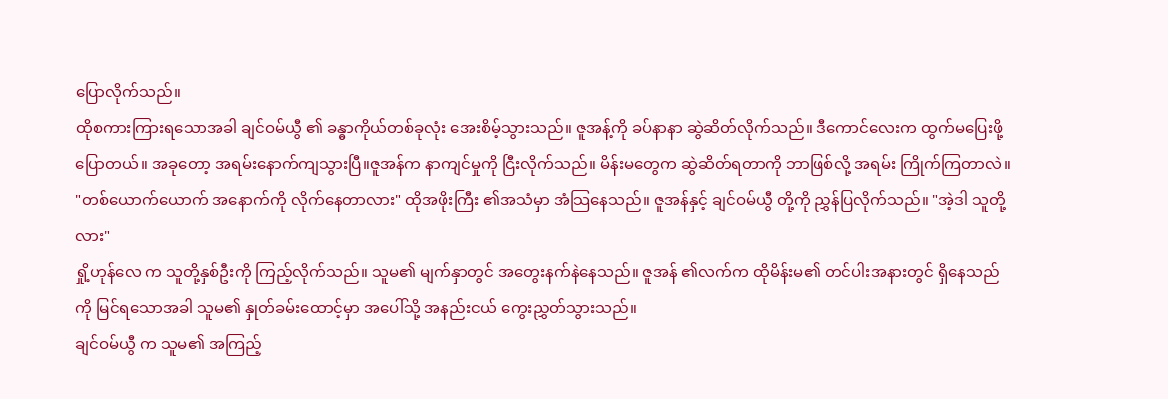ပြောလိုက်သည်။
ထိုစကားကြားရသောအခါ ချင်ဝမ်ယွီ ၏ ခန္ဓာကိုယ်တစ်ခုလုံး အေးစိမ့်သွားသည်။ ဇူအန့်ကို ခပ်နာနာ ဆွဲဆိတ်လိုက်သည်။ ဒီကောင်လေးက ထွက်မပြေးဖို့ပြောတယ်။ အခုတော့ အရမ်းနောက်ကျသွားပြီ။ဇူအန်က နာကျင်မှုကို ငြီးလိုက်သည်။ မိန်းမတွေက ဆွဲဆိတ်ရတာကို ဘာဖြစ်လို့ အရမ်း ကြိုက်ကြတာလဲ။
"တစ်ယောက်ယောက် အနောက်ကို လိုက်နေတာလား" ထိုအဖိုးကြီး ၏အသံမှာ အံသြနေသည်။ ဇူအန်နှင့် ချင်ဝမ်ယွီ တို့ကို ညွှန်ပြလိုက်သည်။ "အဲ့ဒါ သူတို့လား"
ရှို့ဟုန်လေ က သူတို့နှစ်ဦးကို ကြည့်လိုက်သည်။ သူမ၏ မျက်နှာတွင် အတွေးနက်နဲနေသည်။ ဇူအန် ၏လက်က ထိုမိန်းမ၏ တင်ပါးအနားတွင် ရှိနေသည်ကို မြင်ရသောအခါ သူမ၏ နှုတ်ခမ်းထောင့်မှာ အပေါ်သို့ အနည်းငယ် ကွေးညွှတ်သွားသည်။
ချင်ဝမ်ယွီ က သူမ၏ အကြည့်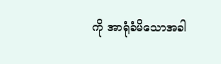ကို အာရုံခံမိသောအခါ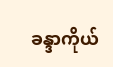ခန္ဒာကိုယ်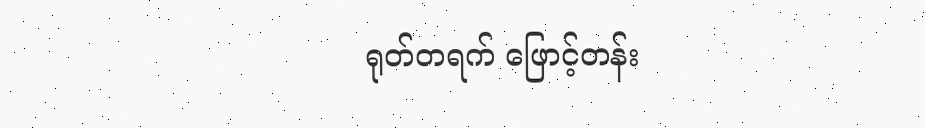ရုတ်တရက် ဖြောင့်တန်း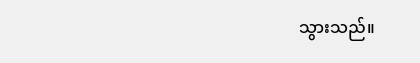သွားသည်။